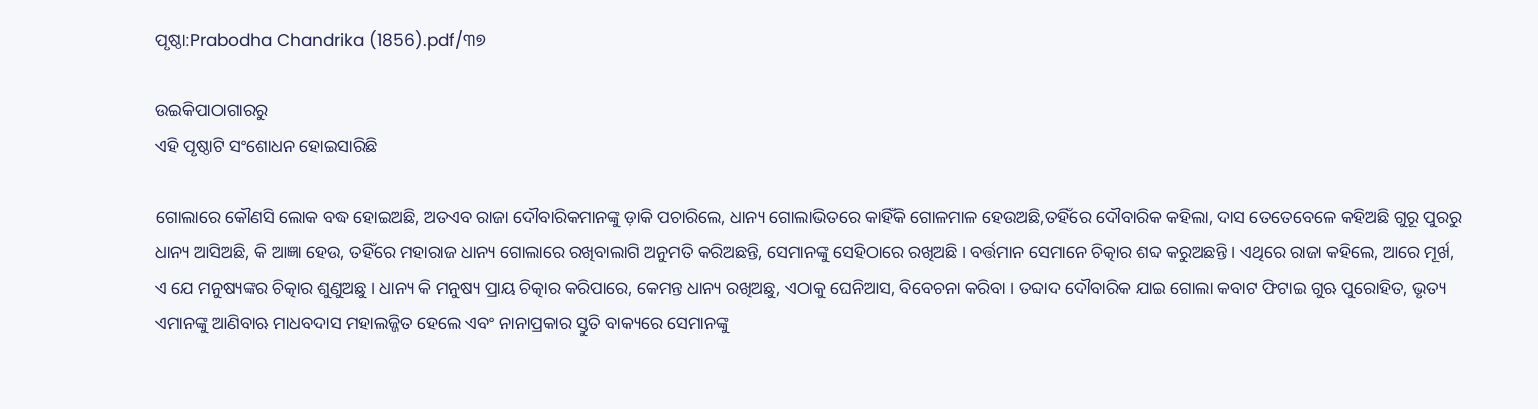ପୃଷ୍ଠା:Prabodha Chandrika (1856).pdf/୩୭

ଉଇକିପାଠାଗାର‌ରୁ
ଏହି ପୃଷ୍ଠାଟି ସଂଶୋଧନ ହୋଇସାରିଛି

ଗୋଲାରେ କୌଣସି ଲୋକ ବଦ୍ଧ ହୋଇଅଛି, ଅତଏବ ରାଜା ଦୌବାରିକମାନଙ୍କୁ ଡ଼ାକି ପଚାରିଲେ, ଧାନ୍ୟ ଗୋଲାଭିତରେ କାହିଁକି ଗୋଳମାଳ ହେଉଅଛି,ତ‌ହିଁରେ ଦୌବାରିକ କ‌ହିଲା, ଦାସ ତେତେବେଳେ କ‌ହିଅଛି ଗୁରୂ ପୁରରୁ ଧାନ୍ୟ ଆସିଅଛି, କି ଆଜ୍ଞା ହେଉ, ତ‌ହିଁରେ ମହାରାଜ ଧାନ୍ୟ ଗୋଲାରେ ରଖିବାଲାଗି ଅନୁମତି କରିଅଛନ୍ତି, ସେମାନଙ୍କୁ ସେହିଠାରେ ରଖିଅଛି । ବର୍ତ୍ତମାନ ସେମାନେ ଚିତ୍କାର ଶବ୍ଦ କରୁଅଛନ୍ତି । ଏଥିରେ ରାଜା କ‌ହିଲେ, ଆରେ ମୂର୍ଖ, ଏ ଯେ ମନୁଷ୍ୟଙ୍କର ଚିତ୍କାର ଶୁଣୁଅଛୁ । ଧାନ୍ୟ କି ମନୁଷ୍ୟ ପ୍ରାୟ ଚିତ୍କାର କରିପାରେ, କେମନ୍ତ ଧାନ୍ୟ ରଖିଅଛୁ, ଏଠାକୁ ଘେନିଆସ, ବିବେଚନା କରିବା । ତବ୍ଦାଦ ଦୌବାରିକ ଯାଇ ଗୋଲା କବାଟ ଫିଟାଇ ଗୁଋ ପୁରୋହିତ, ଭୃତ୍ୟ ଏମାନଙ୍କୁ ଆଣିବାଋ ମାଧବଦାସ ମହାଲଜ୍ଜିତ ହେଲେ ଏବଂ ନାନାପ୍ରକାର ସ୍ତୁତି ବାକ୍ୟରେ ସେମାନଙ୍କୁ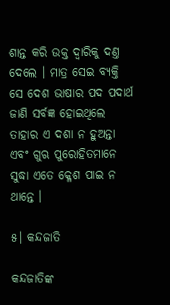ଶାନ୍ତ କରି ଉକ୍ତ ଦ୍ୱାରିକୁ ଦଣ୍ତ ଦେଲେ । ମାତ୍ର ସେଇ ବ୍ୟକ୍ତି ସେ ଦେଶ ଭାଷାର ପଦ ପଦାର୍ଥ ଜାଣି ସର୍ବଜ୍ଞ ହୋଇଥିଲେ ତାହାର ଏ ଦଶା ନ ହୁଅନ୍ତା ଏବଂ ଗୁଋ ପୁରୋହିତମାନେ ସୁଦ୍ଧା ଏତେ କ୍ଳେଶ ପାଇ ନ ଥାନ୍ତେ ।

୫। କନ୍ଦଜାତି

କନ୍ଦଜାତିଙ୍କ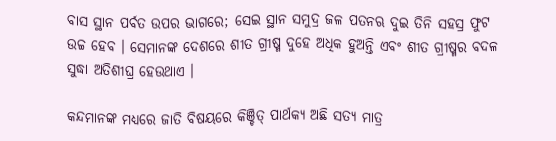ବାସ ସ୍ଥାନ ପର୍ବତ ଉପର ଭାଗରେ; ସେଇ ସ୍ଥାନ ସମୁଦ୍ର ଜଳ ପତନ‌ଋ ଦୁଇ ତିନି ସ‌ହସ୍ର ଫୁଟ ଉଚ୍ଚ ହେବ । ସେମାନଙ୍କ ଦେଶରେ ଶୀତ ଗ୍ରୀଷ୍ମ ଦୁହେ ଅଧିକ ହୁଅନ୍ତି ଏବଂ ଶୀତ ଗ୍ରୀଷ୍ମର ବଦଳ ସୁଦ୍ଧା ଅତିଶୀଘ୍ର ହେଉଥାଏ ।

କନ୍ଦମାନଙ୍କ ମଧ୍ୟରେ ଜାତି ବିଷୟରେ କିଞ୍ଚିତ୍ ପାର୍ଥକ୍ୟ ଅଛି ସତ୍ୟ ମାତ୍ର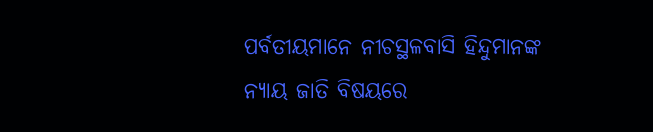ପର୍ବତୀୟମାନେ ନୀଚସ୍ଥଳବାସି ହିନ୍ଦୁମାନଙ୍କ ନ୍ୟାୟ ଜାତି ବିଷୟରେ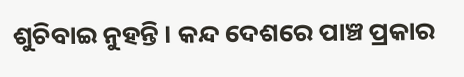ଶୁଚିବାଇ ନୁହନ୍ତି । କନ୍ଦ ଦେଶରେ ପାଞ୍ଚ ପ୍ରକାର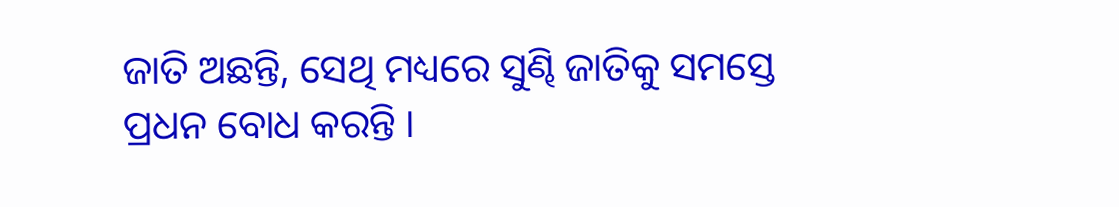ଜାତି ଅଛନ୍ତି, ସେଥି ମଧ୍ୟରେ ସୁଣ୍ଢି ଜାତିକୁ ସମସ୍ତେ ପ୍ରଧନ ବୋଧ କରନ୍ତି ।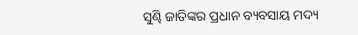ସୁଣ୍ଢି ଜାତିଙ୍କର ପ୍ରଧାନ ବ୍ୟବସାୟ ମଦ୍ୟ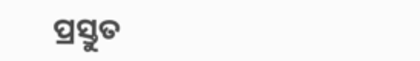ପ୍ରସ୍ତୁତ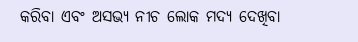କରିବା ଏବଂ ଅସଭ୍ୟ ନୀଚ ଲୋକ ମଦ୍ୟ ଦେଖିବା